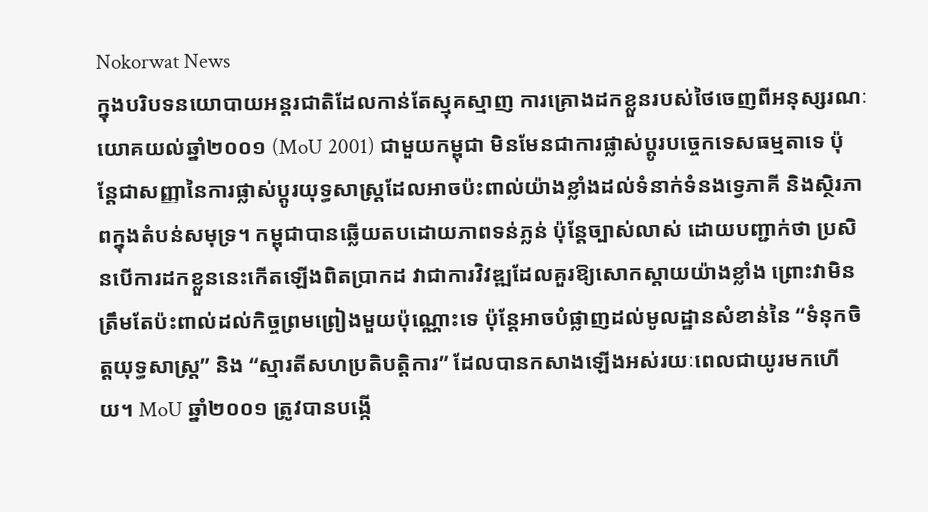Nokorwat News
ក្នុងបរិបទនយោបាយអន្តរជាតិដែលកាន់តែស្មុគស្មាញ ការគ្រោងដកខ្លួនរបស់ថៃចេញពីអនុស្សរណៈយោគយល់ឆ្នាំ២០០១ (MoU 2001) ជាមួយកម្ពុជា មិនមែនជាការផ្លាស់ប្តូរបច្ចេកទេសធម្មតាទេ ប៉ុន្តែជាសញ្ញានៃការផ្លាស់ប្តូរយុទ្ធសាស្ត្រដែលអាចប៉ះពាល់យ៉ាងខ្លាំងដល់ទំនាក់ទំនងទ្វេភាគី និងស្ថិរភាពក្នុងតំបន់សមុទ្រ។ កម្ពុជាបានឆ្លើយតបដោយភាពទន់ភ្លន់ ប៉ុន្តែច្បាស់លាស់ ដោយបញ្ជាក់ថា ប្រសិនបើការដកខ្លួននេះកើតឡើងពិតប្រាកដ វាជាការវិវឌ្ឍដែលគួរឱ្យសោកស្តាយយ៉ាងខ្លាំង ព្រោះវាមិនត្រឹមតែប៉ះពាល់ដល់កិច្ចព្រមព្រៀងមួយប៉ុណ្ណោះទេ ប៉ុន្តែអាចបំផ្លាញដល់មូលដ្ឋានសំខាន់នៃ “ទំនុកចិត្តយុទ្ធសាស្ត្រ” និង “ស្មារតីសហប្រតិបត្តិការ” ដែលបានកសាងឡើងអស់រយៈពេលជាយូរមកហើយ។ MoU ឆ្នាំ២០០១ ត្រូវបានបង្កើ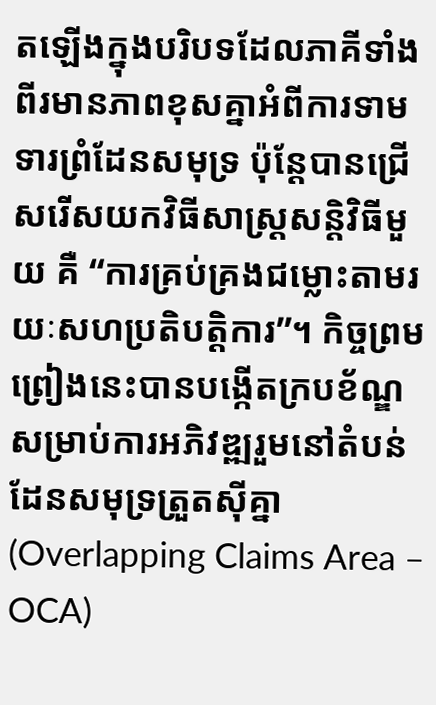តឡើងក្នុងបរិបទដែលភាគីទាំងពីរមានភាពខុសគ្នាអំពីការទាមទារព្រំដែនសមុទ្រ ប៉ុន្តែបានជ្រើសរើសយកវិធីសាស្ត្រសន្តិវិធីមួយ គឺ “ការគ្រប់គ្រងជម្លោះតាមរយៈសហប្រតិបត្តិការ”។ កិច្ចព្រមព្រៀងនេះបានបង្កើតក្របខ័ណ្ឌសម្រាប់ការអភិវឌ្ឍរួមនៅតំបន់ដែនសមុទ្រត្រួតស៊ីគ្នា (Overlapping Claims Area – OCA)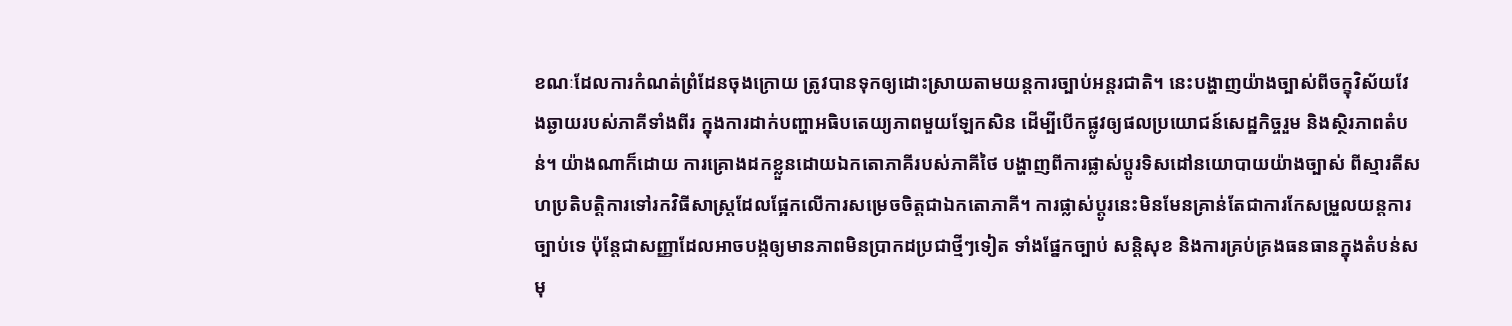ខណៈដែលការកំណត់ព្រំដែនចុងក្រោយ ត្រូវបានទុកឲ្យដោះស្រាយតាមយន្តការច្បាប់អន្តរជាតិ។ នេះបង្ហាញយ៉ាងច្បាស់ពីចក្ខុវិស័យវែងឆ្ងាយរបស់ភាគីទាំងពីរ ក្នុងការដាក់បញ្ហាអធិបតេយ្យភាពមួយឡែកសិន ដើម្បីបើកផ្លូវឲ្យផលប្រយោជន៍សេដ្ឋកិច្ចរួម និងស្ថិរភាពតំបន់។ យ៉ាងណាក៏ដោយ ការគ្រោងដកខ្លួនដោយឯកតោភាគីរបស់ភាគីថៃ បង្ហាញពីការផ្លាស់ប្តូរទិសដៅនយោបាយយ៉ាងច្បាស់ ពីស្មារតីសហប្រតិបត្តិការទៅរកវិធីសាស្ត្រដែលផ្អែកលើការសម្រេចចិត្តជាឯកតោភាគី។ ការផ្លាស់ប្តូរនេះមិនមែនគ្រាន់តែជាការកែសម្រួលយន្តការច្បាប់ទេ ប៉ុន្តែជាសញ្ញាដែលអាចបង្កឲ្យមានភាពមិនប្រាកដប្រជាថ្មីៗទៀត ទាំងផ្នែកច្បាប់ សន្តិសុខ និងការគ្រប់គ្រងធនធានក្នុងតំបន់សមុ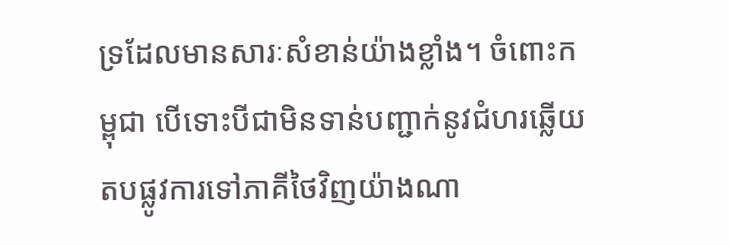ទ្រដែលមានសារៈសំខាន់យ៉ាងខ្លាំង។ ចំពោះកម្ពុជា បើទោះបីជាមិនទាន់បញ្ជាក់នូវជំហរឆ្លើយតបផ្លូវការទៅភាគីថៃវិញយ៉ាងណា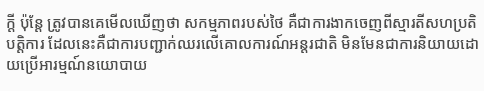ក្តី ប៉ុន្តែ ត្រូវបានគេមើលឃើញថា សកម្មភាពរបស់ថៃ គឺជាការងាកចេញពីស្មារតីសហប្រតិបត្តិការ ដែលនេះគឺជាការបញ្ជាក់ឈរលើគោលការណ៍អន្តរជាតិ មិនមែនជាការនិយាយដោយប្រើអារម្មណ៍នយោបាយ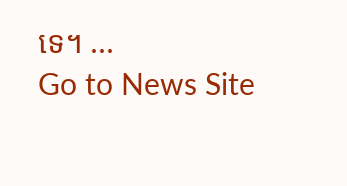ទេ។ ...
Go to News Site